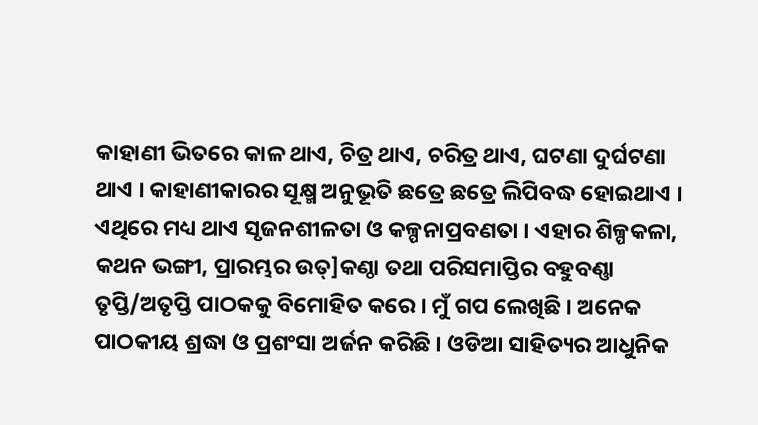କାହାଣୀ ଭିତରେ କାଳ ଥାଏ, ଚିତ୍ର ଥାଏ, ଚରିତ୍ର ଥାଏ, ଘଟଣା ଦୁର୍ଘଟଣା ଥାଏ । କାହାଣୀକାରର ସୂକ୍ଷ୍ମ ଅନୁଭୂତି ଛତ୍ରେ ଛତ୍ରେ ଲିପିବଦ୍ଧ ହୋଇଥାଏ । ଏଥିରେ ମଧ୍ୟ ଥାଏ ସୃଜନଶୀଳତା ଓ କଳ୍ପନାପ୍ରବଣତା । ଏହାର ଶିଳ୍ପକଳା, କଥନ ଭଙ୍ଗୀ, ପ୍ରାରମ୍ଭର ଉତ୍]କଣ୍ଠା ତଥା ପରିସମାପ୍ତିର ବହୁବଣ୍ଣା ତୃପ୍ତି/ଅତୃପ୍ତି ପାଠକକୁ ବିମୋହିତ କରେ । ମୁଁ ଗପ ଲେଖିଛି । ଅନେକ ପାଠକୀୟ ଶ୍ରଦ୍ଧା ଓ ପ୍ରଶଂସା ଅର୍ଜନ କରିଛି । ଓଡିଆ ସାହିତ୍ୟର ଆଧୁନିକ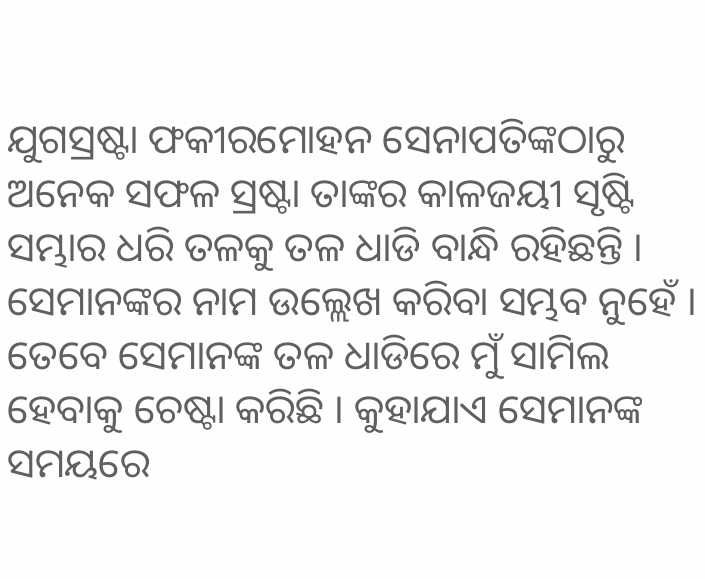ଯୁଗସ୍ରଷ୍ଟା ଫକୀରମୋହନ ସେନାପତିଙ୍କଠାରୁ ଅନେକ ସଫଳ ସ୍ରଷ୍ଟା ତାଙ୍କର କାଳଜୟୀ ସୃଷ୍ଟି ସମ୍ଭାର ଧରି ତଳକୁ ତଳ ଧାଡି ବାନ୍ଧି ରହିଛନ୍ତି । ସେମାନଙ୍କର ନାମ ଉଲ୍ଲେଖ କରିବା ସମ୍ଭବ ନୁହେଁ । ତେବେ ସେମାନଙ୍କ ତଳ ଧାଡିରେ ମୁଁ ସାମିଲ ହେବାକୁ ଚେଷ୍ଟା କରିଛି । କୁହାଯାଏ ସେମାନଙ୍କ ସମୟରେ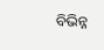ବିଭିନ୍ନ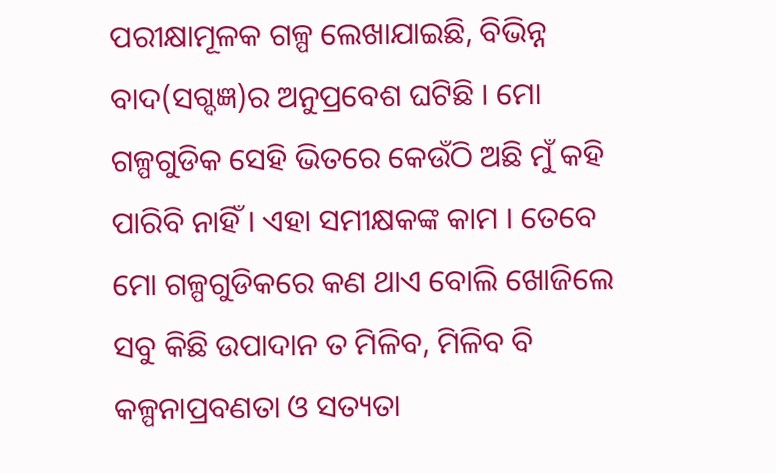ପରୀକ୍ଷାମୂଳକ ଗଳ୍ପ ଲେଖାଯାଇଛି, ବିଭିନ୍ନ ବାଦ(ସଗ୍ଦଜ୍ଞ)ର ଅନୁପ୍ରବେଶ ଘଟିଛି । ମୋ ଗଳ୍ପଗୁଡିକ ସେହି ଭିତରେ କେଉଁଠି ଅଛି ମୁଁ କହି ପାରିବି ନାହିଁ । ଏହା ସମୀକ୍ଷକଙ୍କ କାମ । ତେବେ ମୋ ଗଳ୍ପଗୁଡିକରେ କଣ ଥାଏ ବୋଲି ଖୋଜିଲେ ସବୁ କିଛି ଉପାଦାନ ତ ମିଳିବ, ମିଳିବ ବି କଳ୍ପନାପ୍ରବଣତା ଓ ସତ୍ୟତା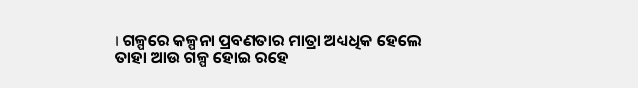। ଗଳ୍ପରେ କଳ୍ପନା ପ୍ରବଣତାର ମାତ୍ରା ଅଧ୍ୟଧିକ ହେଲେ ତାହା ଆଉ ଗଳ୍ପ ହୋଇ ରହେ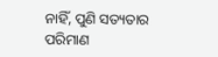ନାହିଁ, ପୁଣି ସତ୍ୟତାର ପରିମାଣ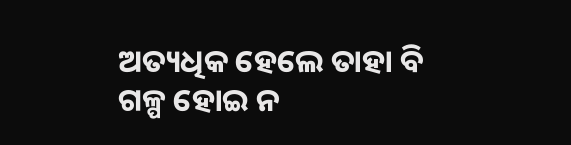ଅତ୍ୟଧିକ ହେଲେ ତାହା ବି ଗଳ୍ପ ହୋଇ ନ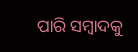ପାରି ସମ୍ବାଦକୁ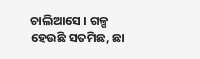ଚାଲିଆସେ । ଗଳ୍ପ ହେଉଛି ସତମିଛ, ଛା